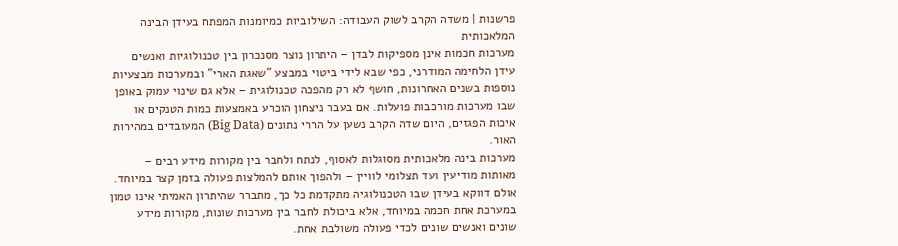פרשנות | משדה הקרב לשוק העבודה: השילוביות כמיומנות המפתח בעידן הבינה המלאכותית
מערכות חכמות אינן מספיקות לבדן – היתרון נוצר מסנכרון בין טכנולוגיות ואנשים
עידן הלחימה המודרני, כפי שבא לידי ביטוי במבצע "שאגת הארי" ובמערכות מבצעיות נוספות בשנים האחרונות, חושף לא רק מהפכה טכנולוגית – אלא גם שינוי עמוק באופן שבו מערכות מורכבות פועלות. אם בעבר ניצחון הוכרע באמצעות כמות הטנקים או איכות הפגזים, היום שדה הקרב נשען על הררי נתונים (Big Data) המעובדים במהירות האור.
מערכות בינה מלאכותית מסוגלות לאסוף, לנתח ולחבר בין מקורות מידע רבים – מאותות מודיעין ועד תצלומי לוויין – ולהפוך אותם להמלצות פעולה בזמן קצר במיוחד. אולם דווקא בעידן שבו הטכנולוגיה מתקדמת כל כך, מתברר שהיתרון האמיתי אינו טמון במערכת אחת חכמה במיוחד, אלא ביכולת לחבר בין מערכות שונות, מקורות מידע שונים ואנשים שונים לכדי פעולה משולבת אחת.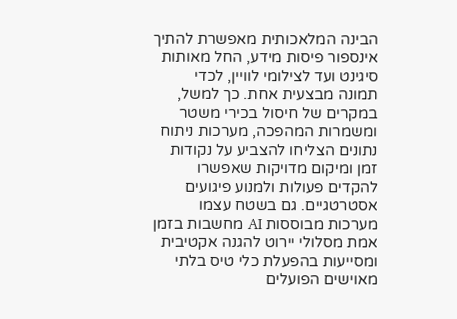הבינה המלאכותית מאפשרת להתיך אינספור פיסות מידע, החל מאותות סיגינט ועד לצילומי לוויין, לכדי תמונה מבצעית אחת. כך למשל, במקרים של חיסול בכירי משטר ומשמרות המהפכה, מערכות ניתוח נתונים הצליחו להצביע על נקודות זמן ומיקום מדויקות שאפשרו להקדים פעולות ולמנוע פיגועים אסטרטגיים. גם בשטח עצמו מערכות מבוססות AI מחשבות בזמן אמת מסלולי יירוט להגנה אקטיבית ומסייעות בהפעלת כלי טיס בלתי מאוישים הפועלים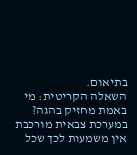בתיאום.
השאלה הקריטית: מי באמת מחזיק בהגה?
במערכת צבאית מורכבת אין משמעות לכך שכל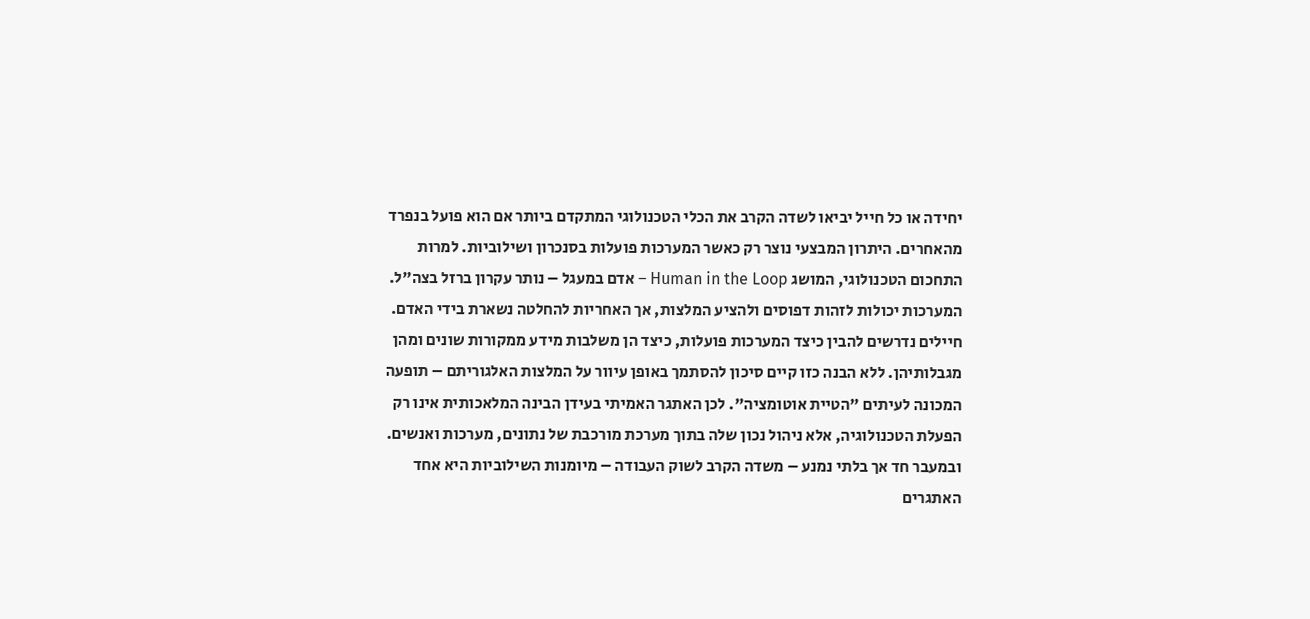יחידה או כל חייל יביאו לשדה הקרב את הכלי הטכנולוגי המתקדם ביותר אם הוא פועל בנפרד מהאחרים. היתרון המבצעי נוצר רק כאשר המערכות פועלות בסנכרון ושילוביות. למרות התחכום הטכנולוגי, המושג Human in the Loop – אדם במעגל – נותר עקרון ברזל בצה"ל. המערכות יכולות לזהות דפוסים ולהציע המלצות, אך האחריות להחלטה נשארת בידי האדם.
חיילים נדרשים להבין כיצד המערכות פועלות, כיצד הן משלבות מידע ממקורות שונים ומהן מגבלותיהן. ללא הבנה כזו קיים סיכון להסתמך באופן עיוור על המלצות האלגוריתם – תופעה המכונה לעיתים "הטיית אוטומציה". לכן האתגר האמיתי בעידן הבינה המלאכותית אינו רק הפעלת הטכנולוגיה, אלא ניהול נכון שלה בתוך מערכת מורכבת של נתונים, מערכות ואנשים.
ובמעבר חד אך בלתי נמנע – משדה הקרב לשוק העבודה – מיומנות השילוביות היא אחד האתגרים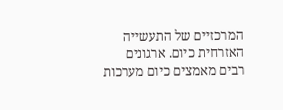המרכזיים של התעשייה האזרחית כיום. ארגונים רבים מאמצים כיום מערכות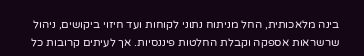בינה מלאכותית, החל מניתוח נתוני לקוחות ועד חיזוי ביקושים, ניהול שרשראות אספקה וקבלת החלטות פיננסיות. אך לעיתים קרובות כל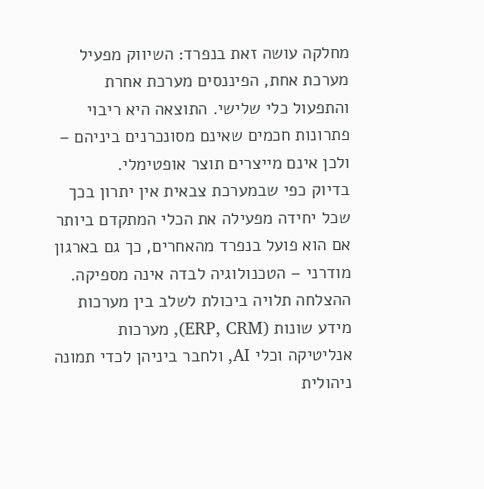מחלקה עושה זאת בנפרד: השיווק מפעיל מערכת אחת, הפיננסים מערכת אחרת והתפעול כלי שלישי. התוצאה היא ריבוי פתרונות חכמים שאינם מסונכרנים ביניהם – ולכן אינם מייצרים תוצר אופטימלי.
בדיוק כפי שבמערכת צבאית אין יתרון בכך שכל יחידה מפעילה את הכלי המתקדם ביותר אם הוא פועל בנפרד מהאחרים, כך גם בארגון מודרני – הטכנולוגיה לבדה אינה מספיקה. ההצלחה תלויה ביכולת לשלב בין מערכות מידע שונות (ERP, CRM), מערכות אנליטיקה וכלי AI, ולחבר ביניהן לכדי תמונה ניהולית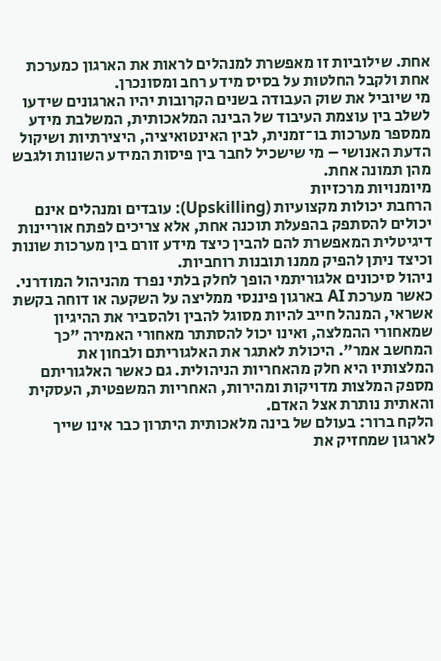אחת. שילוביות זו מאפשרת למנהלים לראות את הארגון כמערכת אחת ולקבל החלטות על בסיס מידע רחב ומסונכרן.
מי שיוביל את שוק העבודה בשנים הקרובות יהיו הארגונים שידעו לשלב בין עוצמת העיבוד של הבינה המלאכותית, המשלבת מידע ממספר מערכות בו־זמנית, לבין האינטואיציה, היצירתיות ושיקול הדעת האנושי – מי שישכיל לחבר בין פיסות המידע השונות ולגבש מהן תמונה אחת.
מיומנויות מרכזיות
הרחבת יכולות מקצועיות (Upskilling): עובדים ומנהלים אינם יכולים להסתפק בהפעלת תוכנה אחת, אלא צריכים לפתח אוריינות דיגיטלית המאפשרת להם להבין כיצד מידע זורם בין מערכות שונות וכיצד ניתן להפיק ממנו תובנות רוחביות.
ניהול סיכונים אלגוריתמי הופך לחלק בלתי נפרד מהניהול המודרני. כאשר מערכת AI בארגון פיננסי ממליצה על השקעה או דוחה בקשת אשראי, המנהל חייב להיות מסוגל להבין ולהסביר את ההיגיון שמאחורי ההמלצה, ואינו יכול להסתתר מאחורי האמירה "כך המחשב אמר". היכולת לאתגר את האלגוריתם ולבחון את המלצותיו היא חלק מהאחריות הניהולית. גם כאשר האלגוריתם מספק המלצות מדויקות ומהירות, האחריות המשפטית, העסקית והאתית נותרת אצל האדם.
הלקח ברור: בעולם של בינה מלאכותית היתרון כבר אינו שייך לארגון שמחזיק את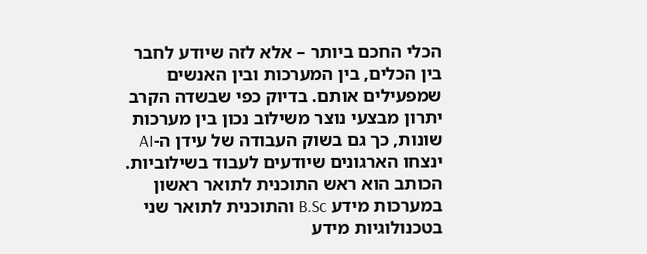הכלי החכם ביותר – אלא לזה שיודע לחבר בין הכלים, בין המערכות ובין האנשים שמפעילים אותם. בדיוק כפי שבשדה הקרב יתרון מבצעי נוצר משילוב נכון בין מערכות שונות, כך גם בשוק העבודה של עידן ה‑AI ינצחו הארגונים שיודעים לעבוד בשילוביות.
הכותב הוא ראש התוכנית לתואר ראשון במערכות מידע B.Sc והתוכנית לתואר שני בטכנולוגיות מידע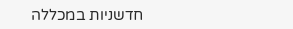חדשניות במכללה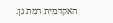האקדמית רמת גן.